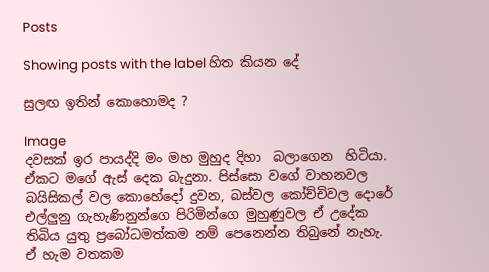Posts

Showing posts with the label හිත කියන දේ

සුලඟ ඉතින් කොහොමද ?

Image
දවසක් ඉර පායද්දි මං මහ මුහුද දිහා  බලාගෙන  හිටියා. ඒකට මගේ ඇස් දෙක බැදුනා. පිස්සො වගේ වාහනවල බයිසිකල් වල කොහේදෝ දුවන, බස්වල කෝච්චිවල දොරේ එල්ලුනු ගැහැණිනුන්ගෙ පිරිමින්ගෙ මුහුණුවල ඒ උදේක තිබිය යුතු ප්‍රබෝධමත්කම නම් පෙනෙන්න තිබුනේ නැහැ. ඒ හැම වතකම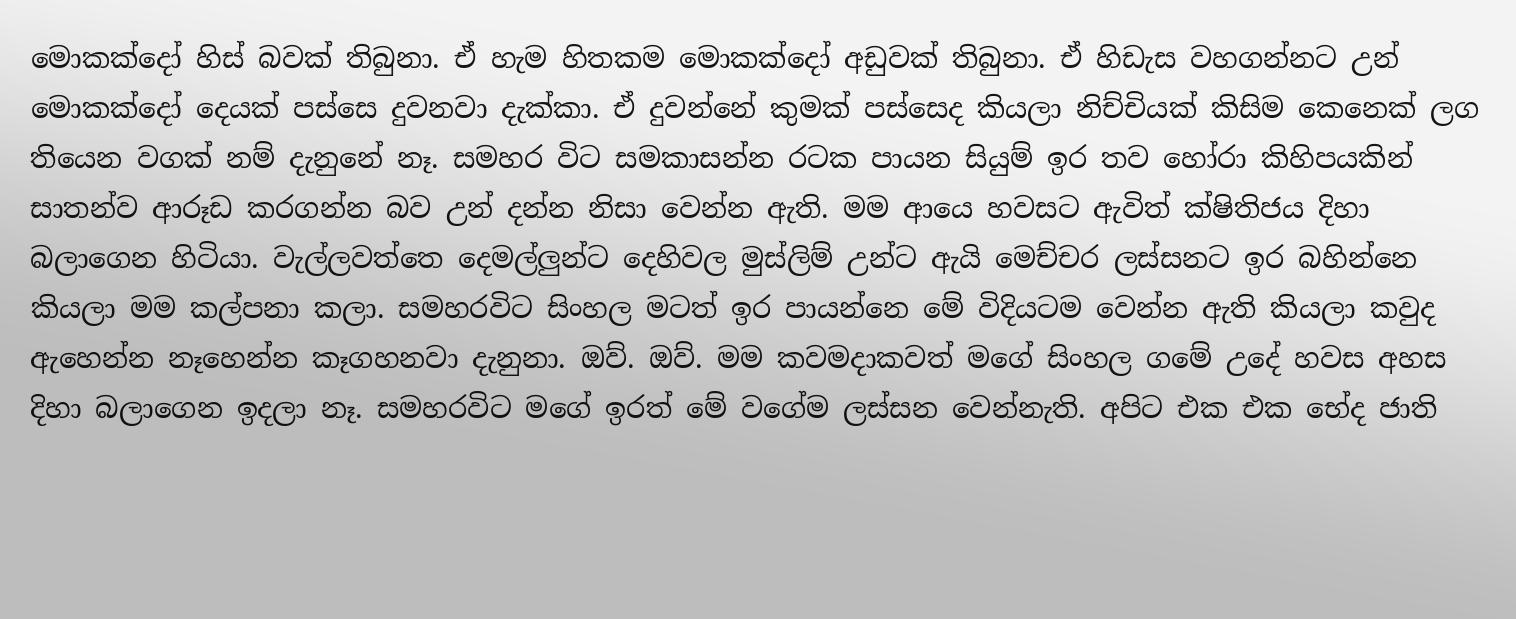මොකක්දෝ හිස් බවක් තිබුනා. ඒ හැම හිතකම මොකක්දෝ අඩුවක් තිබුනා. ඒ හිඩැස වහගන්නට උන් මොකක්දෝ දෙයක් පස්සෙ දුවනවා දැක්කා. ඒ දුවන්නේ කුමක් පස්සෙද කියලා නිච්චියක් කිසිම කෙනෙක් ලග තියෙන වගක් නම් දැනුනේ නෑ. සමහර විට සමකාසන්න රටක පායන සියුම් ඉර තව හෝරා කිහිපයකින් සාතන්ව ආරූඩ කරගන්න බව උන් දන්න නිසා වෙන්න ඇති. මම ආයෙ හවසට ඇවිත් ක්ෂිතිජය දිහා බලාගෙන හිටියා. වැල්ලවත්තෙ දෙමල්ලුන්ට දෙහිවල මුස්ලිම් උන්ට ඇයි මෙච්චර ලස්සනට ඉර බහින්නෙ කියලා මම කල්පනා කලා. සමහරවිට සිංහල මටත් ඉර පායන්නෙ මේ විදියටම වෙන්න ඇති කියලා කවුද ඇහෙන්න නෑහෙන්න කෑගහනවා දැනුනා. ඔව්. ඔව්. මම කවමදාකවත් මගේ සිංහල ගමේ උදේ හවස අහස දිහා බලාගෙන ඉදලා නෑ. සමහරවිට මගේ ඉරත් මේ වගේම ලස්සන වෙන්නැති. අපිට එක එක භේද ජාති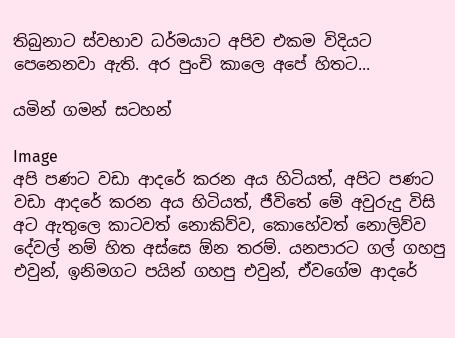තිබුනාට ස්වභාව ධර්මයාට අපිව එකම විදියට පෙනෙනවා ඇති. අර පුංචි කාලෙ අපේ හිතට...

යමින් ගමන් සටහන්

Image
අපි පණට වඩා ආදරේ කරන අය හිටියත්, අපිට පණට වඩා ආදරේ කරන අය හිටියත්, ජීවිතේ මේ අවුරුදු විසි අට ඇතුලෙ කාටවත් නොකිව්ව, කොහේවත් නොලිව්ව දේවල් නම් හිත අස්සෙ ඕන තරම්. යනපාරට ගල් ගහපු එවුන්, ඉනිමගට පයින් ගහපු එවුන්, ඒවගේම ආදරේ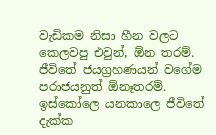වැඩිකම නිසා හීන වලට කෙලවපු එවුන්, ඕන තරම්. ජීවිතේ ජයග්‍රහණයන් වගේම පරාජයනුත් ඕනෑතරම්. ඉස්කෝලෙ යනකාලෙ ජීවිතේ දැක්ක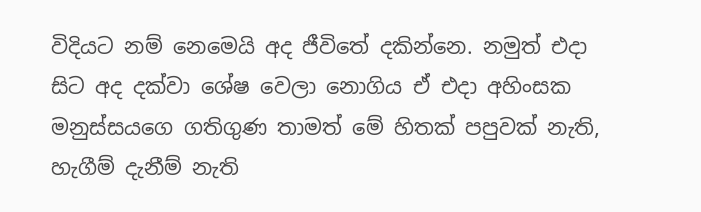විදියට නම් නෙමෙයි අද ජීවිතේ දකින්නෙ. නමුත් එදා සිට අද දක්වා ශේෂ වෙලා නොගිය ඒ එදා අහිංසක මනුස්සයගෙ ගතිගුණ තාමත් මේ හිතක් පපුවක් නැති, හැගීම් දැනීම් නැති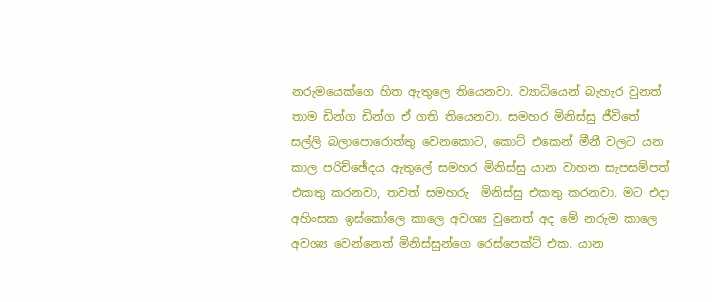නරුමයෙක්ගෙ හිත ඇතුලෙ තියෙනවා. ව්‍යාධියෙන් බැහැර වුනත් තාම ඩින්ග ඩින්ග ඒ ගති තියෙනවා. සමහර මිනිස්සු ජීවිතේ සල්ලි බලාපොරොත්තු වෙනකොට, කොට් එකෙන් මීනී වලට යන කාල පරිච්ඡේදය ඇතුලේ සමහර මිනිස්සු යාන වාහන සැපසම්පත් එකතු කරනවා, තවත් සමහරු  මිනිස්සු එකතු කරනවා. මට එදා අහිංසක ඉස්කෝලෙ කාලෙ අවශ්‍ය වුනෙත් අද මේ නරුම කාලෙ අවශ්‍ය වෙන්නෙත් මිනිස්සුන්ගෙ රෙස්පෙක්ට් එක. යාන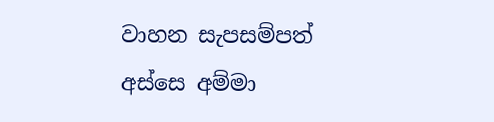වාහන සැපසම්පත් අස්සෙ අම්මා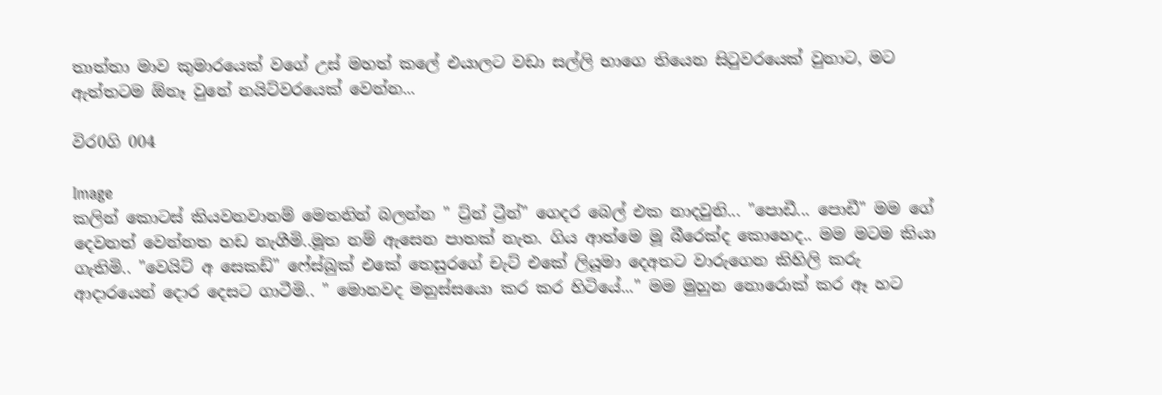තාත්තා මාව කුමාරයෙක් වගේ උස් මහත් කලේ එයාලට වඩා සල්ලි භාගෙ තියෙන සිටුවරයෙක් වුනාට, මට ඇත්තටම ඕනෑ වුනේ නයිට්වරයෙක් වෙන්න...

විර0ගි 004

Image
කලින් කොටස් කියවනවානම් මෙතනින් බලන්න " ට්‍ර්න් ට්‍රීන්" ගෙදර බෙල් එක නාදවුනි... "පොඩී... පොඩී" මම ගේ දෙවනත් වෙන්නත හඩ නැගීමි..මූත නම් ඇසෙන පාතක් නැත. ගිය ආත්මෙ මූ බීරෙක්ද කොහෙද.. මම මටම කියා ගැතිමි.. "වෙයිට් අ සෙකඩ්" ෆේස්බුක් එකේ තෙසුරගේ චැට් එකේ ලියූමා දෙඅතට වාරුගෙන කිහිලි කරු ආදාරයෙන් දොර දෙසට ගාටීමි.. " මොනවද මනුස්සයො කර කර හිටියේ..." මම මුහුන නොරොක් කර ඈ හට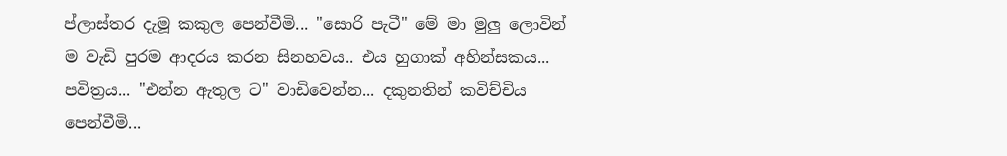ප්ලාස්තර දැමූ කකුල පෙන්වීමි... "සොරි පැටී" මේ මා මුලු ලොවින් ම වැඩි පුරම ආදරය කරන සිනහවය.. එය හුගාක් අහින්සකය... පවිත්‍රය... "එන්න ඇතුල ට" වාඩිවෙන්න... දකුනතින් කවිච්චිය පෙන්වීමි...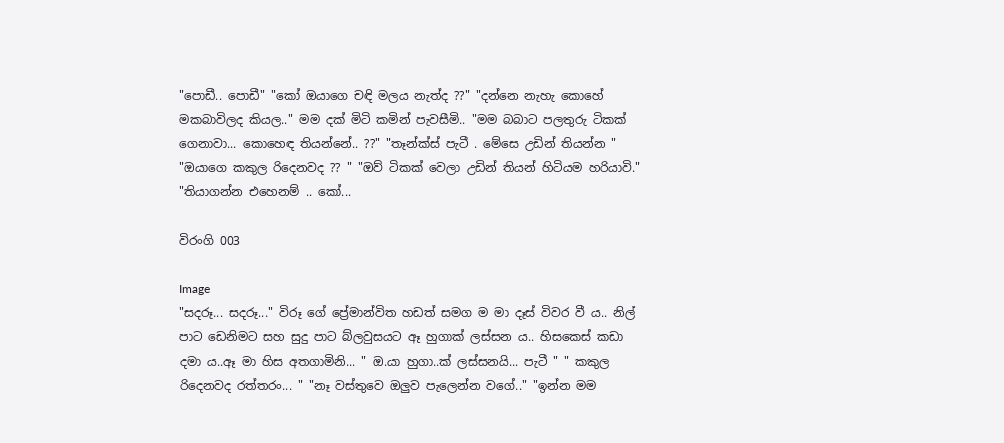"පොඩී.. පොඩී" "කෝ ඔයාගෙ චඳි මලය නැත්ද ??" "දන්නෙ නැහැ කොහේ මකබාවිලද කියල.." මම දක් මිටි කමින් පැවසීමි.. "මම බබාට පලතුරු ටිකක් ගෙනාවා... කොහෙඳ තියන්නේ.. ??" "තෑන්ක්ස් පැටී . මේසෙ උඩින් තියන්න " "ඔයාගෙ කකුල රිදෙනවද ?? " "ඔව් ටිකක් වෙලා උඩින් තියන් හිටියම හරියාවි." "තියාගන්න එහෙනම් .. කෝ...

විරංගි 003

Image
"සදරූ... සදරූ..." විරූ ගේ ප්‍රේමාන්විත හඩත් සමග ම මා දෑස් විවර වී ය.. නිල් පාට ඩෙනිමට සහ සුදු පාට බ්ලවුසයට ඈ හුගාක් ලස්සන ය.. හිසකෙස් කඩා දමා ය..ඈ මා හිස අතගාමිනි... " ඔ.යා හුගා..ක් ලස්සනයි... පැටී " " කකුල රිදෙනවද රත්තරං... " "නෑ වස්තුවෙ ඔලුව පැලෙන්න වගේ.." "ඉන්න මම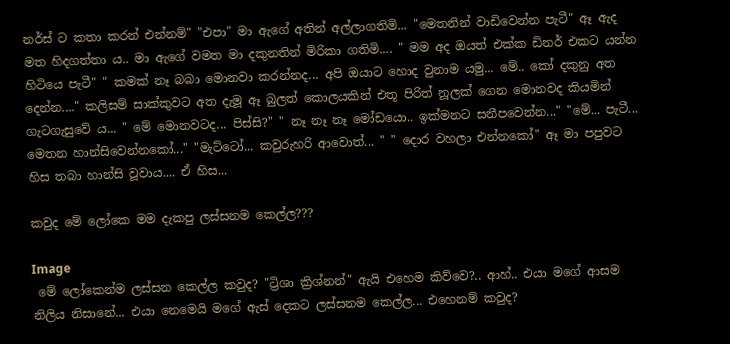නර්ස් ට කතා කරන් එන්නම්" "එපා" මා ඇගේ අතින් අල්ලාගතිමි... "මෙතනින් වාඩිවෙන්න පැටී" ඈ ඇද මත හිදගත්තා ය.. මා ඇගේ වමත මා දකුනතින් මිරිකා ගතිමි.... " මම අද ඔයත් එක්ක ඩිනර් එකට යන්න හිටියෙ පැටී" " කමක් නෑ බබා මොනවා කරන්නද... අපි ඔයාට හොද වුනාම යමු... මේ.. කෝ දකුනු අත දෙන්න...." කලිසම් සාක්කුවට අත දැමූ ඈ බුලත් කොලයකින් එතූ පිරිත් නූලක් ගෙන මොනවද කියමින් ගැටගැසුවේ ය... " මේ මොනවටද... පිස්සි?" " නෑ නෑ නෑ මෝඩයො.. ඉක්මනට සනීපවෙන්න..." "මේ... පැටී... මෙතන හාන්සිවෙන්නකෝ..." "මැට්ටෝ... කවුරුහරි ආවොත්... " " දොර වහලා එන්නකෝ" ඈ මා පපුවට හිස තබා හාන්සි වූවාය.... ඒ හිස...

කවුද මේ ලෝකෙ මම දැකපු ලස්සනම කෙල්ල???

Image
 මේ ලෝකෙන්ම ලස්සන කෙල්ල කවුද? "ට්‍රිශා ක්‍රිශ්නන්" ඇයි එහෙම කිව්වෙ?.. ආහ්.. එයා මගේ ආසම නිලිය නිසානේ... එයා නෙමෙයි මගේ ඇස් දෙකට ලස්සනම කෙල්ල... එහෙනම් කවුද?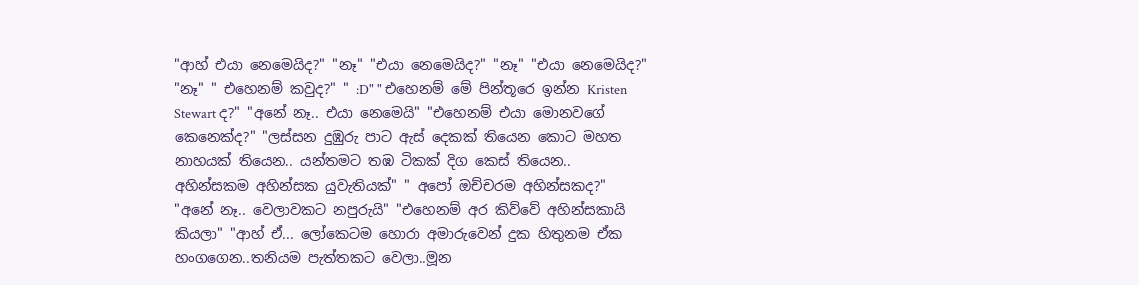"ආහ් එයා නෙමෙයිද?" "නෑ" "එයා නෙමෙයිද?" "නෑ" "එයා නෙමෙයිද?" "නෑ" " එහෙනම් කවුද?" " :D" " එහෙනම් මේ පින්තූරෙ ඉන්න Kristen Stewart ද?" "අනේ නෑ.. එයා නෙමෙයි" "එහෙනම් එයා මොනවගේ කෙනෙක්ද?" "ලස්සන දුඹුරු පාට ඇස් දෙකක් තියෙන කොට මහත නාහයක් තියෙන.. යන්තමට තඹ ටිකක් දිග කෙස් තියෙන.. අහින්සකම අහින්සක යුවැතියක්" " අපෝ ඔච්චරම අහින්සකද?" "අනේ නෑ.. වෙලාවකට නපුරුයි" "එහෙනම් අර කිව්වේ අහින්සකායි කියලා" "ආහ් ඒ... ලෝකෙටම හොරා අමාරුවෙන් දුක හිතුනම ඒක හංගගෙන..තනියම පැත්තකට වෙලා..මූන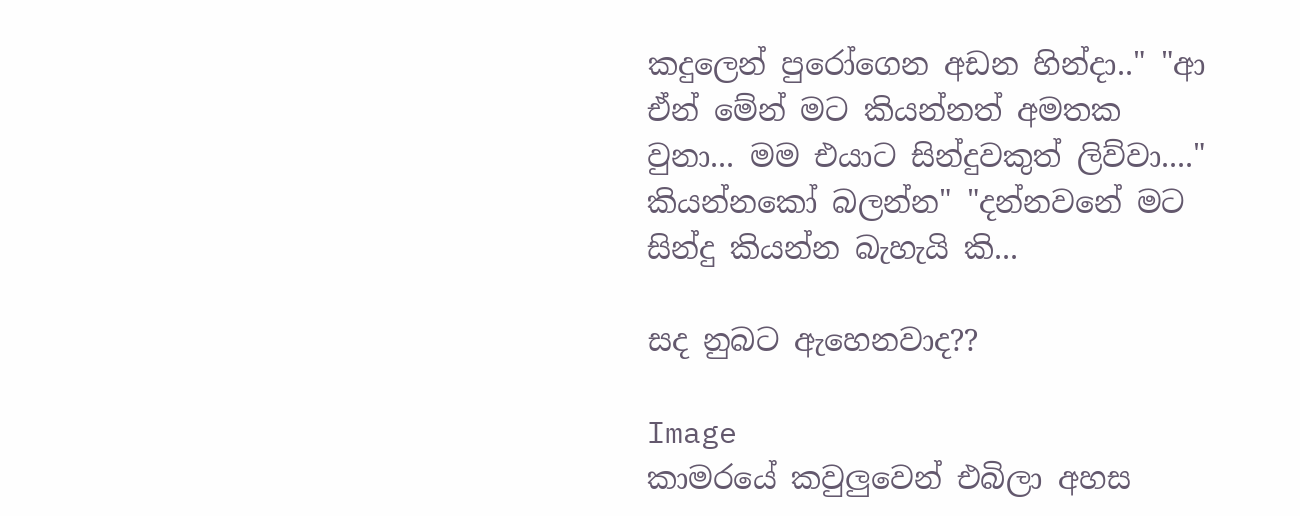කදුලෙන් පුරෝගෙන අඩන හින්දා.." "ආ ඒන් මේන් මට කියන්නත් අමතක වුනා... මම එයාට සින්දුවකුත් ලිව්වා...." කියන්නකෝ බලන්න" "දන්නවනේ මට සින්දු කියන්න බැහැයි කි...

සද නුබට ඇහෙනවාද??

Image
කාමරයේ කවුලුවෙන් එබිලා අහස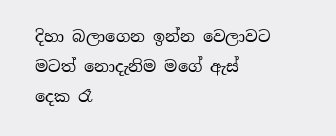දිහා බලාගෙන ඉන්න වෙලාවට මටත් නොදැනිම මගේ ඇස් දෙක රෑ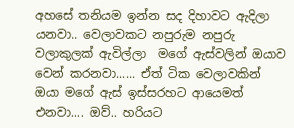අහසේ තනියම ඉන්න සද දිහාවට ඇදිලා යනවා.. වෙලාවකට නපුරුම නපුරු වලාකුලක් ඇවිල්ලා  මගේ ඇස්වලින් ඔයාව වෙන් කරනවා...... ඒත් ටික වෙලාවකින් ඔයා මගේ ඇස් ඉස්සරහට ආයෙමත් එනවා.... ඔව්.. හරියට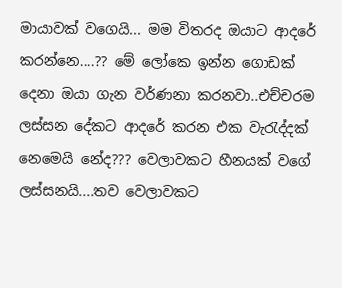මායාවක් වගෙයි... මම විතරද ඔයාට ආදරේ කරන්නෙ....?? මේ ලෝකෙ ඉන්න ගොඩක් දෙනා ඔයා ගැන වර්ණනා කරනවා..එච්චරම ලස්සන දේකට ආදරේ කරන එක වැරැද්දක් නෙමෙයි නේද??? වෙලාවකට හීනයක් වගේ ලස්සනයි....තව වෙලාවකට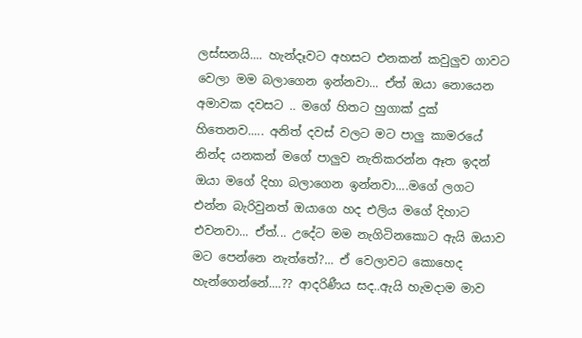ලස්සනයි.... හැන්දෑවට අහසට එනකන් කවුලුව ගාවට වෙලා මම බලාගෙන ඉන්නවා... ඒත් ඔයා නොයෙන අමාවක දවසට .. මගේ හිතට හුගාක් දුක් හිතෙනව..... අනිත් දවස් වලට මට පාලු කාමරයේ නින්ද යනකන් මගේ පාලුව නැතිකරන්න ඈත ඉදන් ඔයා මගේ දිහා බලාගෙන ඉන්නවා....මගේ ලගට එන්න බැරිවුනත් ඔයාගෙ හද එලිය මගේ දිහාට එවනවා... ඒත්... උදේට මම නැගිටිනකොට ඇයි ඔයාව මට පෙන්නෙ නැත්තේ?... ඒ වෙලාවට කොහෙද හැන්ගෙන්නේ....?? ආදරිණීය සද..ඇයි හැමදාම මාව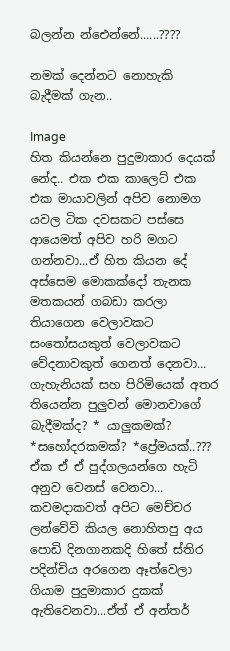බලන්න න්ඓන්නේ......????

නමක් දෙන්නට නොහැකි බැදීමක් ගැන..

Image
හිත කියන්නෙ පුදුමාකාර දෙයක් නේද.. එක එක කාලෙට් එක එක මායාවලින් අපිව නොමග යවල ටික දවසකට පස්සෙ ආයෙමත් අපිව හරි මගට ගන්නවා...ඒ හිත කියන දේ අස්සෙම මොකක්දෝ තැනක මතකයන් ගබඩා කරලා තියාගෙන වෙලාවකට සංතෝසයකුත් වෙලාවකට වේදනාවකුත් ගෙනත් දෙනවා... ගැහැනියක් සහ පිරිමියෙක් අතර තියෙන්න පුලුවන් මොනවාගේ බැදීමක්ද? * යාලුකමක්? *සහෝදරකමක්? *ප්‍රේමයක්..??? ඒක ඒ ඒ පුද්ගලයන්ගෙ හැටි අනුව වෙනස් වෙනවා... කවමදාකවත් අපිට මෙච්චර ලන්වේවි කියල නොහිතපු අය පොඩි දිනගානකදි හිතේ ස්තිර පදින්චිය අරගෙන ඈත්වෙලා ගියාම පුදුමාකාර දුකක් ඇතිවෙනවා...ඒත් ඒ අන්තර්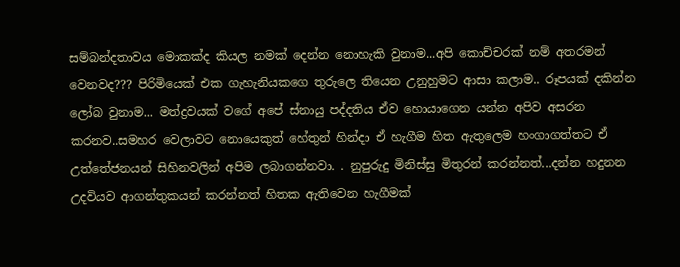සම්බන්දතාවය මොකක්ද කියල නමක් දෙන්න නොහැකි වුනාම...අපි කොච්චරක් නම් අතරමන් වෙනවද??? පිරිමියෙක් එක ගැහැනියකගෙ තුරුලෙ තියෙන උනුහුමට ආසා කලාම.. රූපයක් දකින්න ලෝබ වුනාම... මත්ද්‍රවයක් වගේ අපේ ස්නායු පද්දතිය ඒව හොයාගෙන යන්න අපිව අසරන කරනව..සමහර වෙලාවට නොයෙකුත් හේතුන් හින්දා ඒ හැගීම හිත ඇතුලෙම හංගාගත්තට ඒ උත්තේජනයන් සිහිනවලින් අපිම ලබාගන්නවා. . නුපුරුදු මිනිස්සු මිතුරන් කරන්නත්...දන්න හදුනන උදවියව ආගන්තුකයන් කරන්නත් හිතක ඇතිවෙන හැගීමක්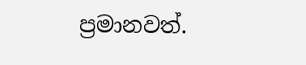ප්‍රමානවත්.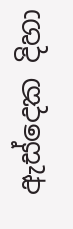ඇස්දෙක දිහා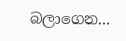බලාගෙන...